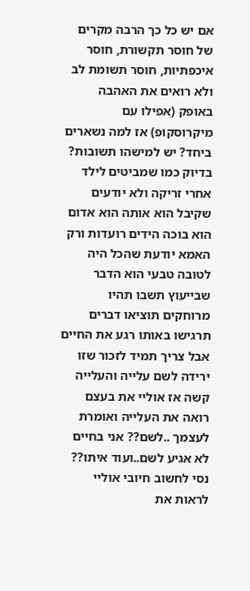אם יש כל כך הרבה מקרים של חוסר תקשורת, חוסר איכפתיות, חוסר תשומת לב ולא רואים את האהבה באופק (אפילו עם מיקרוסקופ) אז למה נשארים ביחד? יש למישהו תשובות?
בדיוק כמו שמביטים לילד אחרי זריקה ולא יודעים שקיבל הוא אותה הוא אדום הוא בוכה הידים רועדות ורק האמא יודעת שהכל היה לטובה טבעי הוא הדבר שבייעוץ תשבו תהיו מרוחקים תוציאו דברים תרגישו באותו רגע את החיים אבל צריך תמיד לזכור שזו ירידה לשם עלייה והעלייה קשה אז אוליי את בעצם רואה את העלייה ואומרת לעצמך ..לשם?? אני בחיים לא אגיע לשם..ועוד איתו?? נסי לחשוב חיובי אוליי לראות את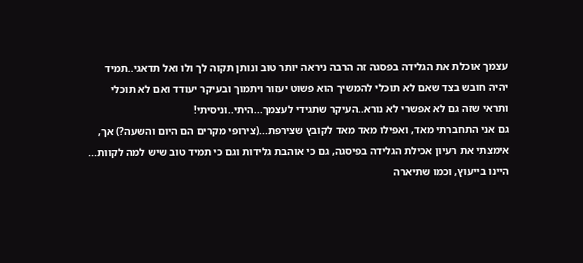עצמך אוכלת את הגלידה בפסגה זה הרבה ניראה יותר טוב ונותן תקוה לך ולו ואל תדאגי..תמיד יהיה חובש בצד שאם לא תוכלי להמשיך הוא פשוט יעזור ויתמוך ובעיקר יעודד ואם לא תוכלי ותראי שזה גם לא אפשרי לא נורא..העיקר שתגידי לעצמך...היתי..וניסיתי!
גם אני התחברתי מאד, ואפילו מאד מאד לקובץ שצירפת...(צירופי מקרים הם היום והשעה?) אך, אימצתי את רעיון אכילת הגלידה בפיסגה, גם כי אוהבת גלידות וגם כי תמיד טוב שיש למה לקוות... היינו בייעוץ, וכמו שתיארה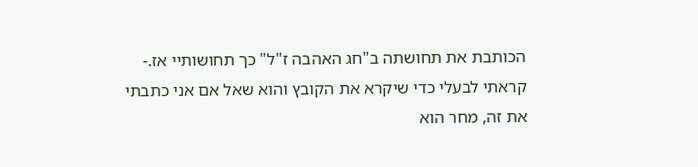הכותבת את תחושתה ב"חג האהבה ז"ל" כך תחושותיי אז.- קראתי לבעלי כדי שיקרא את הקובץ והוא שאל אם אני כתבתי את זה, מחר הוא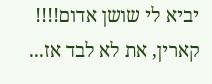יביא לי שושן אדום!!!! קארין, את לא לבד אז...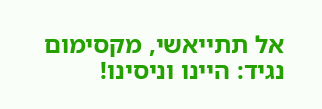אל תתייאשי, מקסימום נגיד: היינו וניסינו!